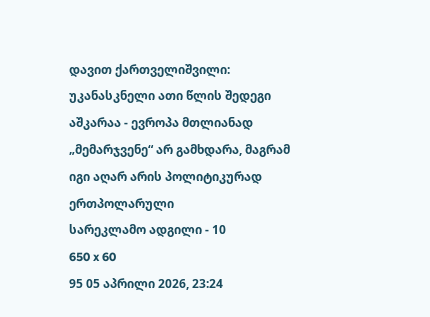დავით ქართველიშვილი: უკანასკნელი ათი წლის შედეგი აშკარაა - ევროპა მთლიანად „მემარჯვენე“ არ გამხდარა, მაგრამ იგი აღარ არის პოლიტიკურად ერთპოლარული
სარეკლამო ადგილი - 10
650 x 60
95 05 აპრილი 2026, 23:24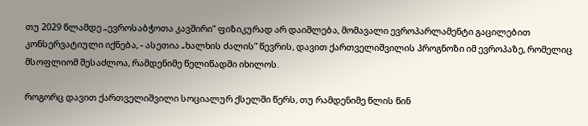თუ 2029 წლამდე „ევროსაბჭოთა კავშირი“ ფიზიკურად არ დაიშლება, მომავალი ევროპარლამენტი გაცილებით კონსერვატიული იქნება, - ასეთია „ხალხის ძალის“ წევრის, დავით ქართველიშვილის პროგნოზი იმ ევროპაზე, რომელიც მსოფლიომ შესაძლოა, რამდენიმე წელიწადში იხილოს.

როგორც დავით ქართველიშვილი სოციალურ ქსელში წერს, თუ რამდენიმე წლის წინ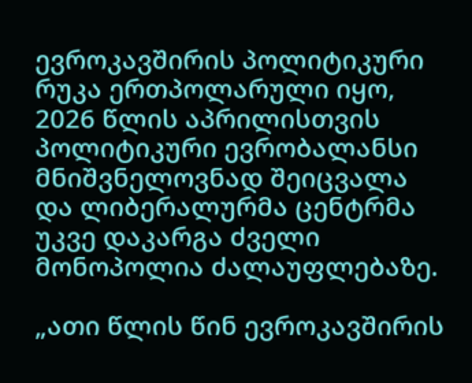ევროკავშირის პოლიტიკური რუკა ერთპოლარული იყო, 2026 წლის აპრილისთვის პოლიტიკური ევრობალანსი მნიშვნელოვნად შეიცვალა და ლიბერალურმა ცენტრმა უკვე დაკარგა ძველი მონოპოლია ძალაუფლებაზე.

„ათი წლის წინ ევროკავშირის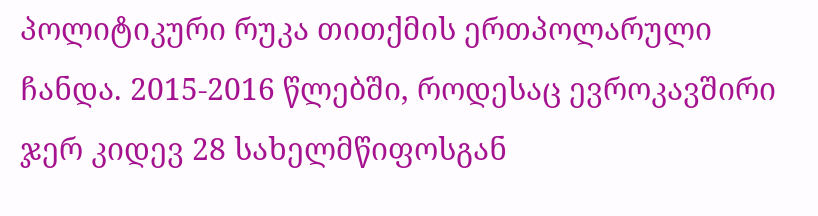პოლიტიკური რუკა თითქმის ერთპოლარული ჩანდა. 2015-2016 წლებში, როდესაც ევროკავშირი ჯერ კიდევ 28 სახელმწიფოსგან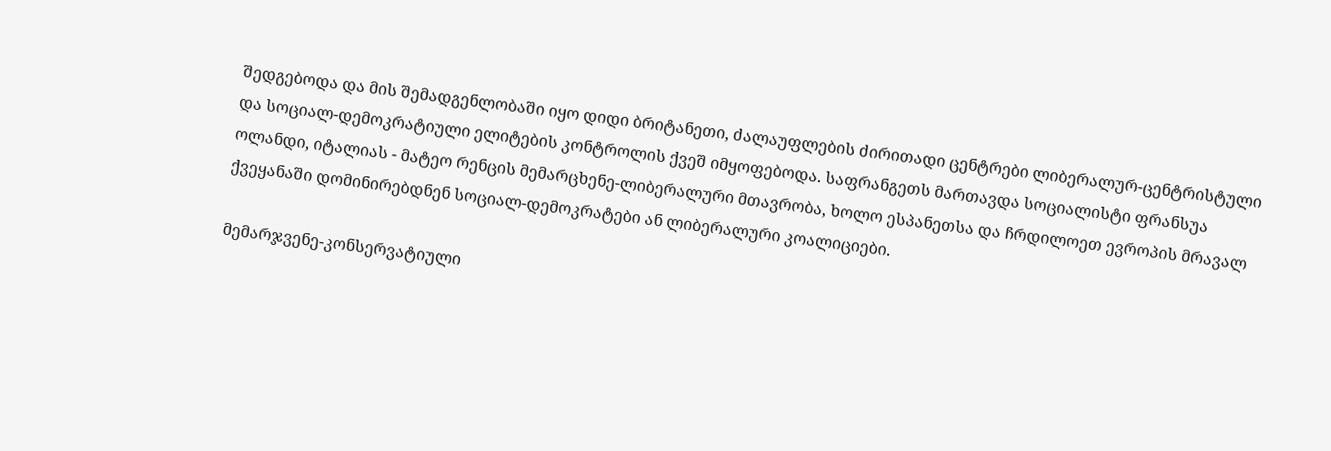შედგებოდა და მის შემადგენლობაში იყო დიდი ბრიტანეთი, ძალაუფლების ძირითადი ცენტრები ლიბერალურ-ცენტრისტული და სოციალ-დემოკრატიული ელიტების კონტროლის ქვეშ იმყოფებოდა. საფრანგეთს მართავდა სოციალისტი ფრანსუა ოლანდი, იტალიას - მატეო რენცის მემარცხენე-ლიბერალური მთავრობა, ხოლო ესპანეთსა და ჩრდილოეთ ევროპის მრავალ ქვეყანაში დომინირებდნენ სოციალ-დემოკრატები ან ლიბერალური კოალიციები.

მემარჯვენე-კონსერვატიული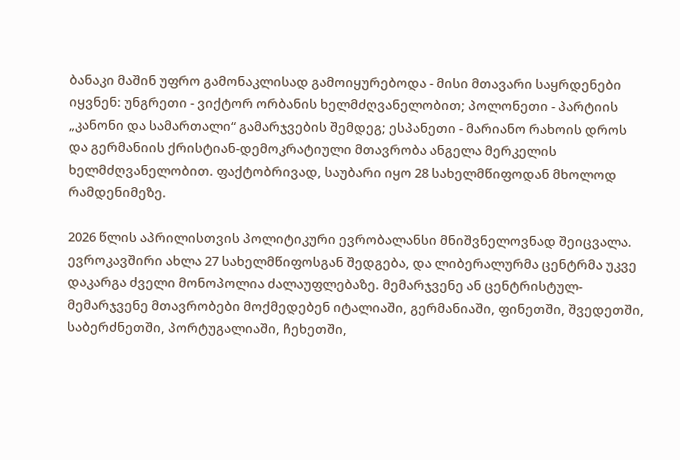ბანაკი მაშინ უფრო გამონაკლისად გამოიყურებოდა - მისი მთავარი საყრდენები იყვნენ: უნგრეთი - ვიქტორ ორბანის ხელმძღვანელობით; პოლონეთი - პარტიის „კანონი და სამართალი“ გამარჯვების შემდეგ; ესპანეთი - მარიანო რახოის დროს და გერმანიის ქრისტიან-დემოკრატიული მთავრობა ანგელა მერკელის ხელმძღვანელობით. ფაქტობრივად, საუბარი იყო 28 სახელმწიფოდან მხოლოდ რამდენიმეზე.

2026 წლის აპრილისთვის პოლიტიკური ევრობალანსი მნიშვნელოვნად შეიცვალა. ევროკავშირი ახლა 27 სახელმწიფოსგან შედგება, და ლიბერალურმა ცენტრმა უკვე დაკარგა ძველი მონოპოლია ძალაუფლებაზე. მემარჯვენე ან ცენტრისტულ-მემარჯვენე მთავრობები მოქმედებენ იტალიაში, გერმანიაში, ფინეთში, შვედეთში, საბერძნეთში, პორტუგალიაში, ჩეხეთში,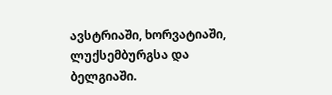ავსტრიაში, ხორვატიაში, ლუქსემბურგსა და ბელგიაში.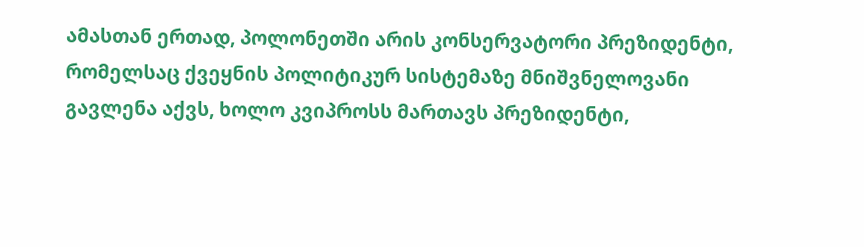ამასთან ერთად, პოლონეთში არის კონსერვატორი პრეზიდენტი, რომელსაც ქვეყნის პოლიტიკურ სისტემაზე მნიშვნელოვანი გავლენა აქვს, ხოლო კვიპროსს მართავს პრეზიდენტი,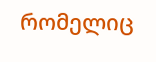რომელიც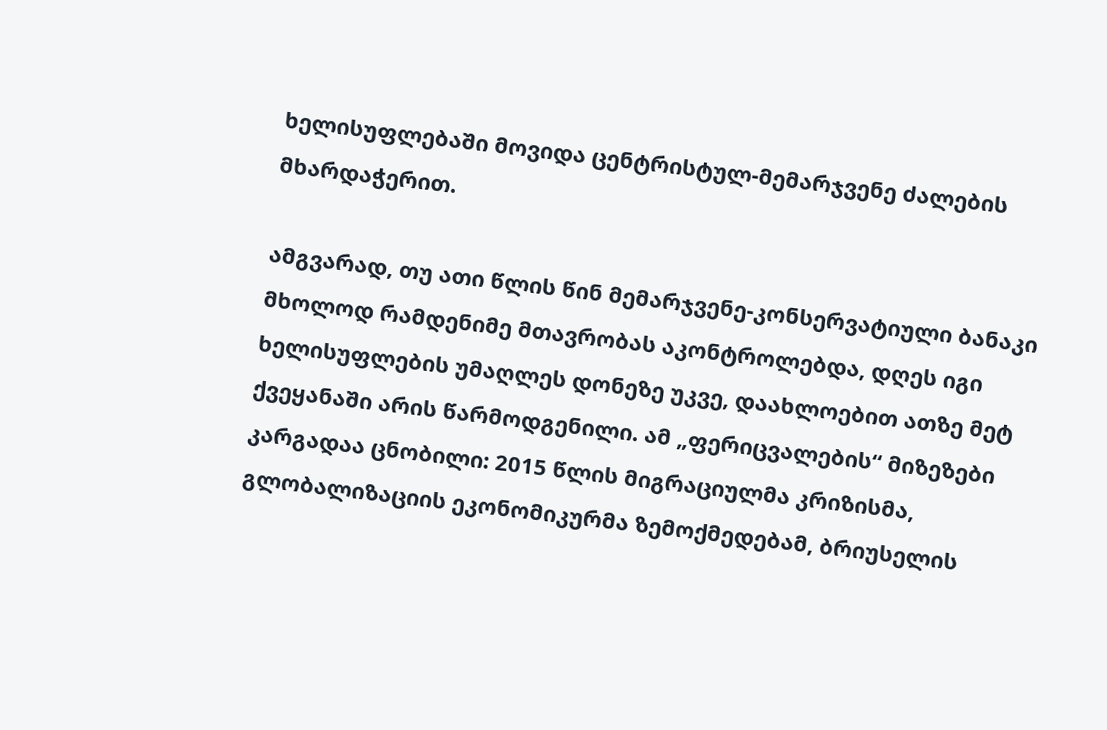ხელისუფლებაში მოვიდა ცენტრისტულ-მემარჯვენე ძალების მხარდაჭერით.

ამგვარად, თუ ათი წლის წინ მემარჯვენე-კონსერვატიული ბანაკი მხოლოდ რამდენიმე მთავრობას აკონტროლებდა, დღეს იგი ხელისუფლების უმაღლეს დონეზე უკვე, დაახლოებით ათზე მეტ ქვეყანაში არის წარმოდგენილი. ამ „ფერიცვალების“ მიზეზები კარგადაა ცნობილი: 2015 წლის მიგრაციულმა კრიზისმა, გლობალიზაციის ეკონომიკურმა ზემოქმედებამ, ბრიუსელის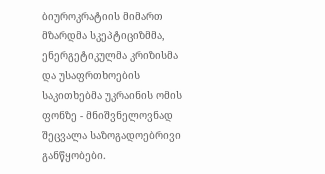ბიუროკრატიის მიმართ მზარდმა სკეპტიციზმმა, ენერგეტიკულმა კრიზისმა და უსაფრთხოების საკითხებმა უკრაინის ომის ფონზე - მნიშვნელოვნად შეცვალა საზოგადოებრივი განწყობები.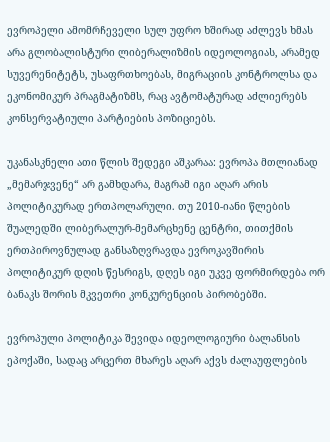ევროპელი ამომრჩეველი სულ უფრო ხშირად აძლევს ხმას არა გლობალისტური ლიბერალიზმის იდეოლოგიას, არამედ სუვერენიტეტს, უსაფრთხოებას, მიგრაციის კონტროლსა და ეკონომიკურ პრაგმატიზმს, რაც ავტომატურად აძლიერებს კონსერვატიული პარტიების პოზიციებს.

უკანასკნელი ათი წლის შედეგი აშკარაა: ევროპა მთლიანად „მემარჯვენე“ არ გამხდარა, მაგრამ იგი აღარ არის პოლიტიკურად ერთპოლარული. თუ 2010-იანი წლების შუალედში ლიბერალურ-მემარცხენე ცენტრი, თითქმის ერთპიროვნულად განსაზღვრავდა ევროკავშირის პოლიტიკურ დღის წესრიგს, დღეს იგი უკვე ფორმირდება ორ ბანაკს შორის მკვეთრი კონკურენციის პირობებში.

ევროპული პოლიტიკა შევიდა იდეოლოგიური ბალანსის ეპოქაში, სადაც არცერთ მხარეს აღარ აქვს ძალაუფლების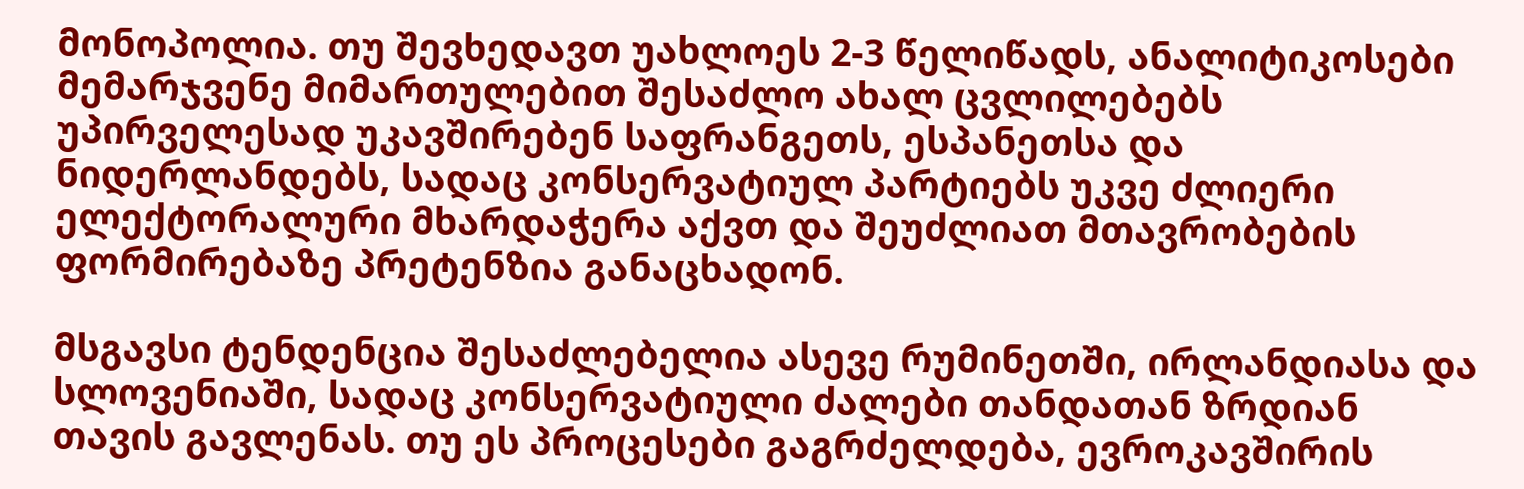მონოპოლია. თუ შევხედავთ უახლოეს 2-3 წელიწადს, ანალიტიკოსები მემარჯვენე მიმართულებით შესაძლო ახალ ცვლილებებს უპირველესად უკავშირებენ საფრანგეთს, ესპანეთსა და ნიდერლანდებს, სადაც კონსერვატიულ პარტიებს უკვე ძლიერი ელექტორალური მხარდაჭერა აქვთ და შეუძლიათ მთავრობების ფორმირებაზე პრეტენზია განაცხადონ.

მსგავსი ტენდენცია შესაძლებელია ასევე რუმინეთში, ირლანდიასა და სლოვენიაში, სადაც კონსერვატიული ძალები თანდათან ზრდიან თავის გავლენას. თუ ეს პროცესები გაგრძელდება, ევროკავშირის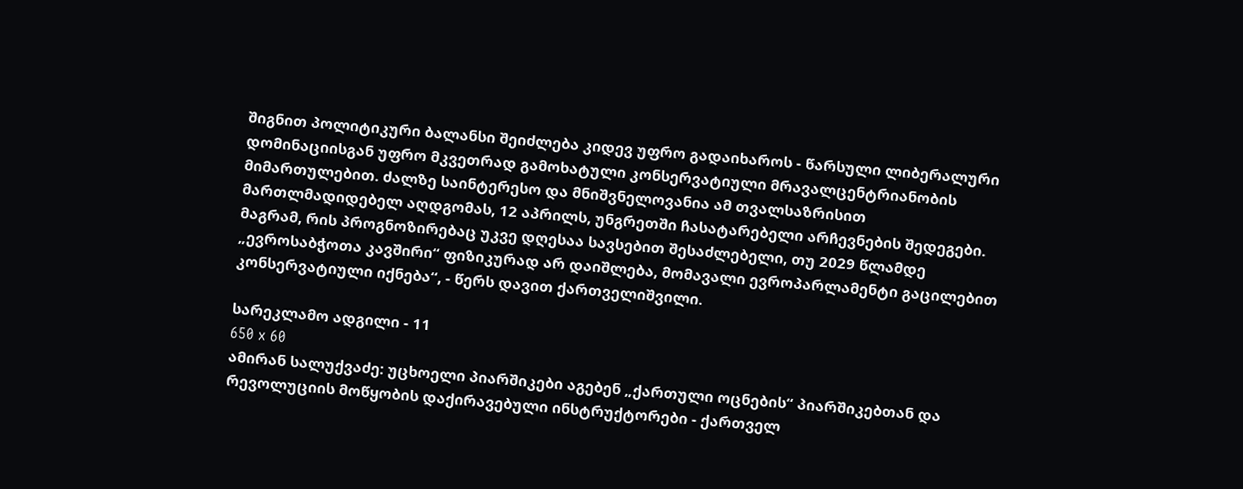შიგნით პოლიტიკური ბალანსი შეიძლება კიდევ უფრო გადაიხაროს - წარსული ლიბერალური დომინაციისგან უფრო მკვეთრად გამოხატული კონსერვატიული მრავალცენტრიანობის მიმართულებით. ძალზე საინტერესო და მნიშვნელოვანია ამ თვალსაზრისით მართლმადიდებელ აღდგომას, 12 აპრილს, უნგრეთში ჩასატარებელი არჩევნების შედეგები. მაგრამ, რის პროგნოზირებაც უკვე დღესაა სავსებით შესაძლებელი, თუ 2029 წლამდე „ევროსაბჭოთა კავშირი“ ფიზიკურად არ დაიშლება, მომავალი ევროპარლამენტი გაცილებით კონსერვატიული იქნება“, - წერს დავით ქართველიშვილი.

სარეკლამო ადგილი - 11
650 x 60
ამირან სალუქვაძე: უცხოელი პიარშიკები აგებენ „ქართული ოცნების“ პიარშიკებთან და რევოლუციის მოწყობის დაქირავებული ინსტრუქტორები - ქართველ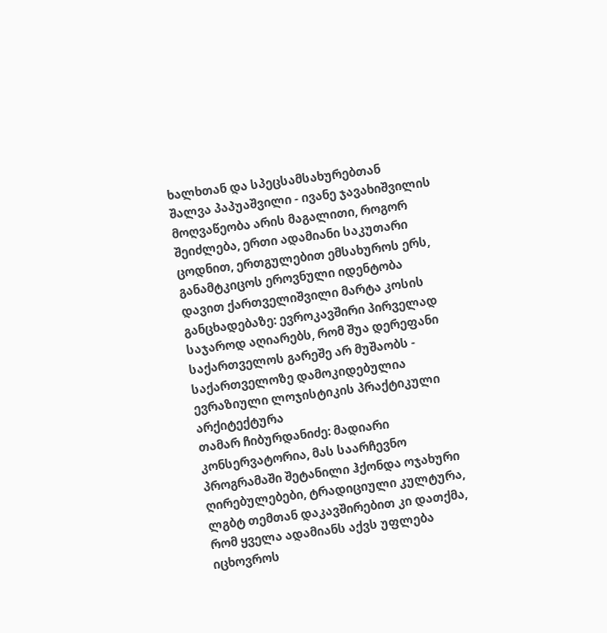ხალხთან და სპეცსამსახურებთან
შალვა პაპუაშვილი - ივანე ჯავახიშვილის მოღვაწეობა არის მაგალითი, როგორ შეიძლება, ერთი ადამიანი საკუთარი ცოდნით, ერთგულებით ემსახუროს ერს, განამტკიცოს ეროვნული იდენტობა
დავით ქართველიშვილი მარტა კოსის განცხადებაზე: ევროკავშირი პირველად საჯაროდ აღიარებს, რომ შუა დერეფანი საქართველოს გარეშე არ მუშაობს - საქართველოზე დამოკიდებულია ევრაზიული ლოჯისტიკის პრაქტიკული არქიტექტურა
თამარ ჩიბურდანიძე: მადიარი კონსერვატორია, მას საარჩევნო პროგრამაში შეტანილი ჰქონდა ოჯახური ღირებულებები, ტრადიციული კულტურა, ლგბტ თემთან დაკავშირებით კი დათქმა, რომ ყველა ადამიანს აქვს უფლება იცხოვროს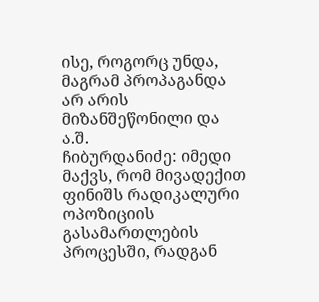ისე, როგორც უნდა, მაგრამ პროპაგანდა არ არის მიზანშეწონილი და ა.შ.
ჩიბურდანიძე: იმედი მაქვს, რომ მივადექით ფინიშს რადიკალური ოპოზიციის გასამართლების პროცესში, რადგან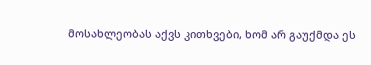მოსახლეობას აქვს კითხვები, ხომ არ გაუქმდა ეს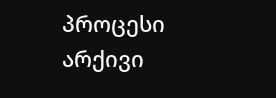პროცესი
არქივი